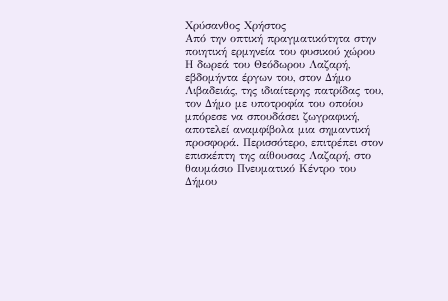Χρύσανθος Χρήστος
Από την οπτική πραγματικότητα στην ποιητική ερμηνεία του φυσικού χώρου
Η δωρεά του Θεόδωρου Λαζαρή, εβδομήντα έργων του, στον Δήμο Λιβαδειάς, της ιδιαίτερης πατρίδας του, τον Δήμο με υποτροφία του οποίου μπόρεσε να σπουδάσει ζωγραφική, αποτελεί αναμφίβολα μια σημαντική προσφορά. Περισσότερο, επιτρέπει στον επισκέπτη της αίθουσας Λαζαρή, στο θαυμάσιο Πνευματικό Κέντρο του Δήμου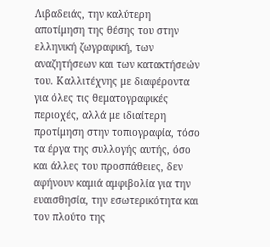Λιβαδειάς, την καλύτερη αποτίμηση της θέσης του στην ελληνική ζωγραφική, των αναζητήσεων και των κατακτήσεών του. Καλλιτέχνης με διαφέροντα για όλες τις θεματογραφικές περιοχές, αλλά με ιδιαίτερη προτίμηση στην τοπιογραφία, τόσο τα έργα της συλλογής αυτής, όσο και άλλες του προσπάθειες, δεν αφήνουν καμιά αμφιβολία για την ευαισθησία, την εσωτερικότητα και τον πλούτο της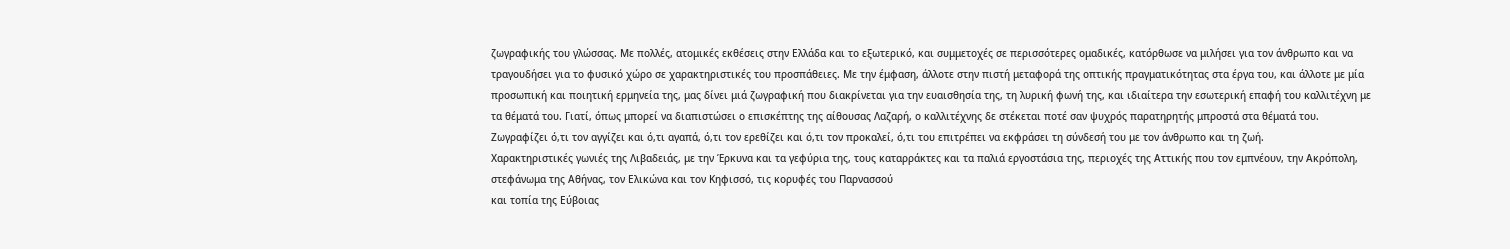ζωγραφικής του γλώσσας. Με πολλές, ατομικές εκθέσεις στην Ελλάδα και το εξωτερικό, και συμμετοχές σε περισσότερες ομαδικές, κατόρθωσε να μιλήσει για τον άνθρωπο και να τραγουδήσει για το φυσικό χώρο σε χαρακτηριστικές του προσπάθειες. Με την έμφαση, άλλοτε στην πιστή μεταφορά της οπτικής πραγματικότητας στα έργα του, και άλλοτε με μία προσωπική και ποιητική ερμηνεία της, μας δίνει μιά ζωγραφική που διακρίνεται για την ευαισθησία της, τη λυρική φωνή της, και ιδιαίτερα την εσωτερική επαφή του καλλιτέχνη με τα θέματά του. Γιατί, όπως μπορεί να διαπιστώσει ο επισκέπτης της αίθουσας Λαζαρή, ο καλλιτέχνης δε στέκεται ποτέ σαν ψυχρός παρατηρητής μπροστά στα θέματά του.
Ζωγραφίζει ό,τι τον αγγίζει και ό,τι αγαπά, ό,τι τον ερεθίζει και ό,τι τον προκαλεί, ό,τι του επιτρέπει να εκφράσει τη σύνδεσή του με τον άνθρωπο και τη ζωή.
Χαρακτηριστικές γωνιές της Λιβαδειάς, με την Έρκυνα και τα γεφύρια της, τους καταρράκτες και τα παλιά εργοστάσια της, περιοχές της Αττικής που τον εμπνέουν, την Ακρόπολη, στεφάνωμα της Αθήνας, τον Ελικώνα και τον Κηφισσό, τις κορυφές του Παρνασσού
και τοπία της Εύβοιας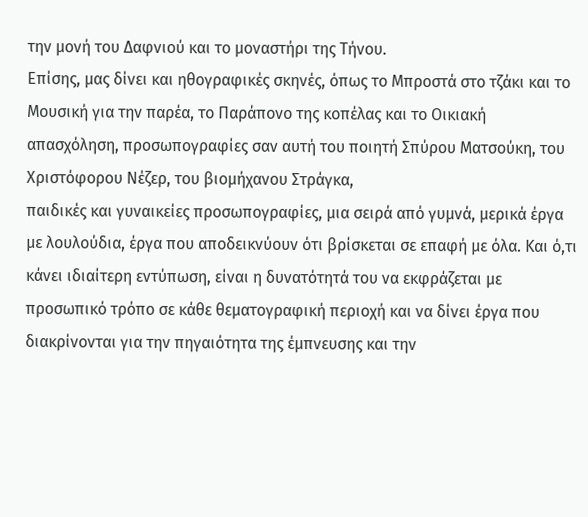την μονή του Δαφνιού και το μοναστήρι της Τήνου.
Επίσης, μας δίνει και ηθογραφικές σκηνές, όπως το Μπροστά στο τζάκι και το Μουσική για την παρέα, το Παράπονο της κοπέλας και το Οικιακή απασχόληση, προσωπογραφίες σαν αυτή του ποιητή Σπύρου Ματσούκη, του Χριστόφορου Νέζερ, του βιομήχανου Στράγκα,
παιδικές και γυναικείες προσωπογραφίες, μια σειρά από γυμνά, μερικά έργα με λουλούδια, έργα που αποδεικνύουν ότι βρίσκεται σε επαφή με όλα. Και ό,τι κάνει ιδιαίτερη εντύπωση, είναι η δυνατότητά του να εκφράζεται με προσωπικό τρόπο σε κάθε θεματογραφική περιοχή και να δίνει έργα που διακρίνονται για την πηγαιότητα της έμπνευσης και την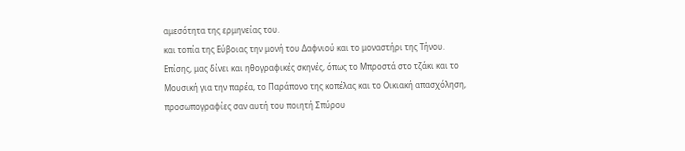αμεσότητα της ερμηνείας του.
και τοπία της Εύβοιας την μονή του Δαφνιού και το μοναστήρι της Τήνου.
Επίσης, μας δίνει και ηθογραφικές σκηνές, όπως το Μπροστά στο τζάκι και το Μουσική για την παρέα, το Παράπονο της κοπέλας και το Οικιακή απασχόληση, προσωπογραφίες σαν αυτή του ποιητή Σπύρου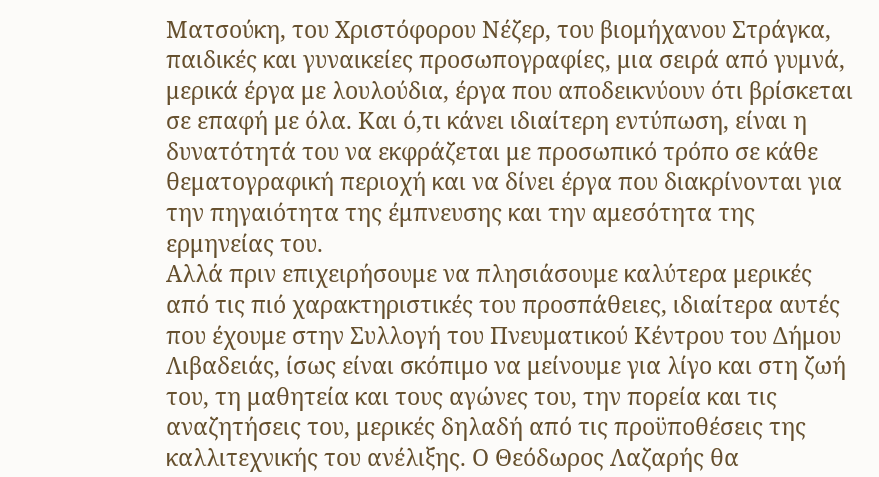Ματσούκη, του Χριστόφορου Νέζερ, του βιομήχανου Στράγκα,
παιδικές και γυναικείες προσωπογραφίες, μια σειρά από γυμνά, μερικά έργα με λουλούδια, έργα που αποδεικνύουν ότι βρίσκεται σε επαφή με όλα. Και ό,τι κάνει ιδιαίτερη εντύπωση, είναι η δυνατότητά του να εκφράζεται με προσωπικό τρόπο σε κάθε θεματογραφική περιοχή και να δίνει έργα που διακρίνονται για την πηγαιότητα της έμπνευσης και την αμεσότητα της ερμηνείας του.
Αλλά πριν επιχειρήσουμε να πλησιάσουμε καλύτερα μερικές από τις πιό χαρακτηριστικές του προσπάθειες, ιδιαίτερα αυτές που έχουμε στην Συλλογή του Πνευματικού Κέντρου του Δήμου Λιβαδειάς, ίσως είναι σκόπιμο να μείνουμε για λίγο και στη ζωή του, τη μαθητεία και τους αγώνες του, την πορεία και τις αναζητήσεις του, μερικές δηλαδή από τις προϋποθέσεις της καλλιτεχνικής του ανέλιξης. Ο Θεόδωρος Λαζαρής θα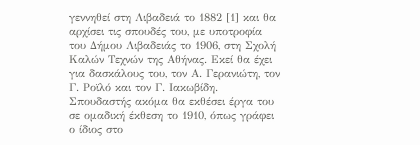γεννηθεί στη Λιβαδειά το 1882 [1] και θα αρχίσει τις σπουδές του, με υποτροφία του Δήμου Λιβαδειάς το 1906, στη Σχολή Καλών Τεχνών της Αθήνας. Εκεί θα έχει για δασκάλους του, τον Α. Γερανιώτη, τον Γ. Ροϊλό και τον Γ. Ιακωβίδη. Σπουδαστής ακόμα θα εκθέσει έργα του σε ομαδική έκθεση το 1910, όπως γράφει ο ίδιος στο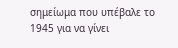σημείωμα που υπέβαλε το 1945 για να γίνει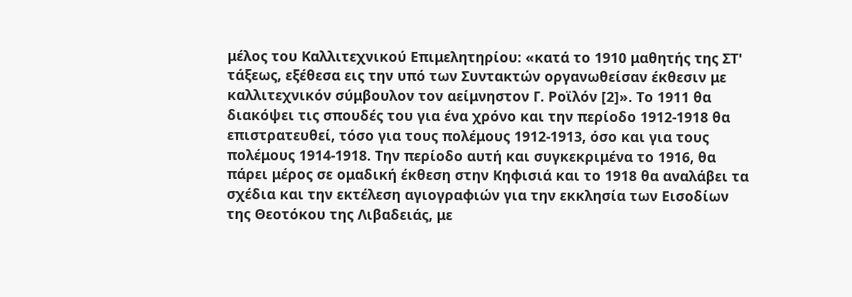μέλος του Καλλιτεχνικού Επιμελητηρίου: «κατά το 1910 μαθητής της ΣΤ' τάξεως, εξέθεσα εις την υπό των Συντακτών οργανωθείσαν έκθεσιν με καλλιτεχνικόν σύμβουλον τον αείμνηστον Γ. Ροϊλόν [2]». Το 1911 θα διακόψει τις σπουδές του για ένα χρόνο και την περίοδο 1912-1918 θα επιστρατευθεί, τόσο για τους πολέμους 1912-1913, όσο και για τους πολέμους 1914-1918. Την περίοδο αυτή και συγκεκριμένα το 1916, θα πάρει μέρος σε ομαδική έκθεση στην Κηφισιά και το 1918 θα αναλάβει τα σχέδια και την εκτέλεση αγιογραφιών για την εκκλησία των Εισοδίων της Θεοτόκου της Λιβαδειάς, με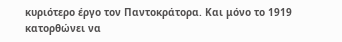κυριότερο έργο τον Παντοκράτορα. Και μόνο το 1919 κατορθώνει να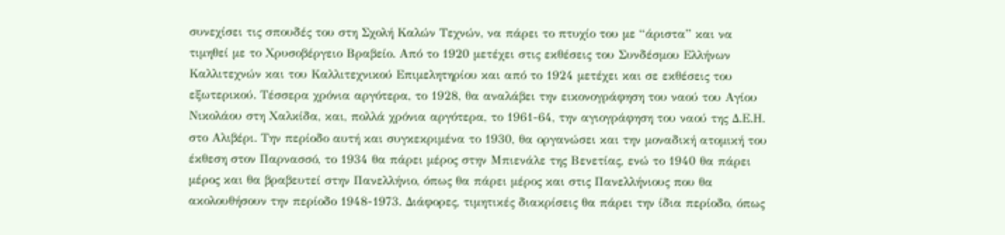συνεχίσει τις σπουδές του στη Σχολή Καλών Τεχνών, να πάρει το πτυχίο του με “άριστα” και να τιμηθεί με το Χρυσοβέργειο Βραβείο. Από το 1920 μετέχει στις εκθέσεις του Συνδέσμου Ελλήνων Καλλιτεχνών και του Καλλιτεχνικού Επιμελητηρίου και από το 1924 μετέχει και σε εκθέσεις του εξωτερικού. Τέσσερα χρόνια αργότερα, το 1928, θα αναλάβει την εικονογράφηση του ναού του Αγίου Νικολάου στη Χαλκίδα, και, πολλά χρόνια αργότερα, το 1961-64, την αγιογράφηση του ναού της Δ.Ε.Η. στο Αλιβέρι. Την περίοδο αυτή και συγκεκριμένα το 1930, θα οργανώσει και την μοναδική ατομική του έκθεση στον Παρνασσό, το 1934 θα πάρει μέρος στην Μπιενάλε της Βενετίας, ενώ το 1940 θα πάρει μέρος και θα βραβευτεί στην Πανελλήνιο, όπως θα πάρει μέρος και στις Πανελλήνιους που θα ακολουθήσουν την περίοδο 1948-1973. Διάφορες, τιμητικές διακρίσεις θα πάρει την ίδια περίοδο, όπως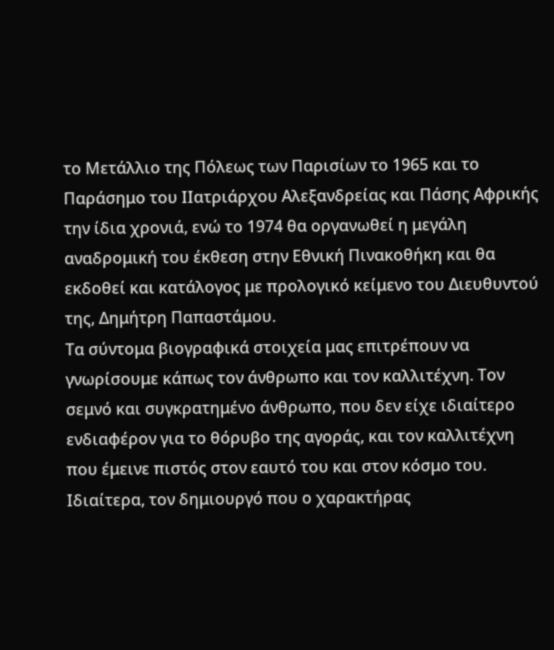το Μετάλλιο της Πόλεως των Παρισίων το 1965 και το Παράσημο του ΙΙατριάρχου Αλεξανδρείας και Πάσης Αφρικής την ίδια χρονιά, ενώ το 1974 θα οργανωθεί η μεγάλη αναδρομική του έκθεση στην Εθνική Πινακοθήκη και θα εκδοθεί και κατάλογος με προλογικό κείμενο του Διευθυντού της, Δημήτρη Παπαστάμου.
Τα σύντομα βιογραφικά στοιχεία μας επιτρέπουν να γνωρίσουμε κάπως τον άνθρωπο και τον καλλιτέχνη. Τον σεμνό και συγκρατημένο άνθρωπο, που δεν είχε ιδιαίτερο ενδιαφέρον για το θόρυβο της αγοράς, και τον καλλιτέχνη που έμεινε πιστός στον εαυτό του και στον κόσμο του. Ιδιαίτερα, τον δημιουργό που ο χαρακτήρας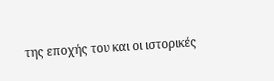της εποχής του και οι ιστορικές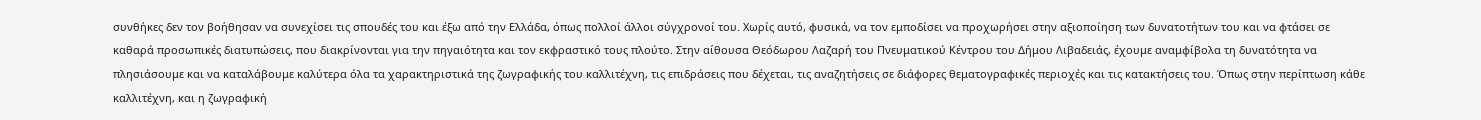συνθήκες δεν τον βοήθησαν να συνεχίσει τις σπουδές του και έξω από την Ελλάδα, όπως πολλοί άλλοι σύγχρονοί του. Χωρίς αυτό, φυσικά, να τον εμποδίσει να προχωρήσει στην αξιοποίηση των δυνατοτήτων του και να φτάσει σε καθαρά προσωπικές διατυπώσεις, που διακρίνονται για την πηγαιότητα και τον εκφραστικό τους πλούτο. Στην αίθουσα Θεόδωρου Λαζαρή του Πνευματικού Κέντρου του Δήμου Λιβαδειάς, έχουμε αναμφίβολα τη δυνατότητα να πλησιάσουμε και να καταλάβουμε καλύτερα όλα τα χαρακτηριστικά της ζωγραφικής του καλλιτέχνη, τις επιδράσεις που δέχεται, τις αναζητήσεις σε διάφορες θεματογραφικές περιοχές και τις κατακτήσεις του. Όπως στην περίπτωση κάθε καλλιτέχνη, και η ζωγραφική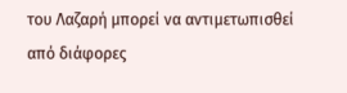του Λαζαρή μπορεί να αντιμετωπισθεί από διάφορες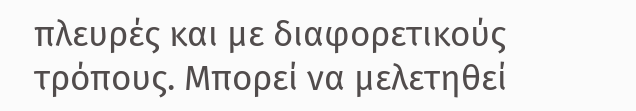πλευρές και με διαφορετικούς τρόπους. Μπορεί να μελετηθεί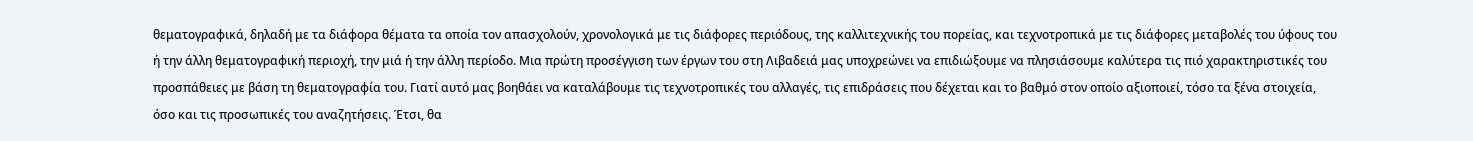θεματογραφικά, δηλαδή με τα διάφορα θέματα τα οποία τον απασχολούν, χρονολογικά με τις διάφορες περιόδους, της καλλιτεχνικής του πορείας, και τεχνοτροπικά με τις διάφορες μεταβολές του ύφους του ή την άλλη θεματογραφική περιοχή, την μιά ή την άλλη περίοδο. Μια πρώτη προσέγγιση των έργων του στη Λιβαδειά μας υποχρεώνει να επιδιώξουμε να πλησιάσουμε καλύτερα τις πιό χαρακτηριστικές του προσπάθειες με βάση τη θεματογραφία του. Γιατί αυτό μας βοηθάει να καταλάβουμε τις τεχνοτροπικές του αλλαγές, τις επιδράσεις που δέχεται και το βαθμό στον οποίο αξιοποιεί, τόσο τα ξένα στοιχεία, όσο και τις προσωπικές του αναζητήσεις. Έτσι, θα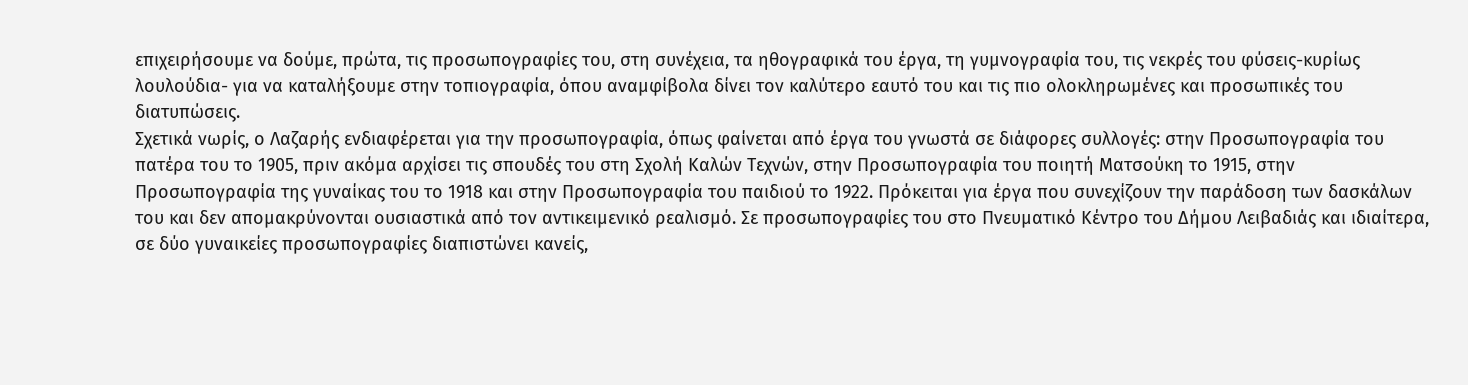επιχειρήσουμε να δούμε, πρώτα, τις προσωπογραφίες του, στη συνέχεια, τα ηθογραφικά του έργα, τη γυμνογραφία του, τις νεκρές του φύσεις-κυρίως λουλούδια- για να καταλήξουμε στην τοπιογραφία, όπου αναμφίβολα δίνει τον καλύτερο εαυτό του και τις πιο ολοκληρωμένες και προσωπικές του διατυπώσεις.
Σχετικά νωρίς, ο Λαζαρής ενδιαφέρεται για την προσωπογραφία, όπως φαίνεται από έργα του γνωστά σε διάφορες συλλογές: στην Προσωπογραφία του πατέρα του το 1905, πριν ακόμα αρχίσει τις σπουδές του στη Σχολή Καλών Τεχνών, στην Προσωπογραφία του ποιητή Ματσούκη το 1915, στην Προσωπογραφία της γυναίκας του το 1918 και στην Προσωπογραφία του παιδιού το 1922. Πρόκειται για έργα που συνεχίζουν την παράδοση των δασκάλων του και δεν απομακρύνονται ουσιαστικά από τον αντικειμενικό ρεαλισμό. Σε προσωπογραφίες του στο Πνευματικό Κέντρο του Δήμου Λειβαδιάς και ιδιαίτερα, σε δύο γυναικείες προσωπογραφίες διαπιστώνει κανείς,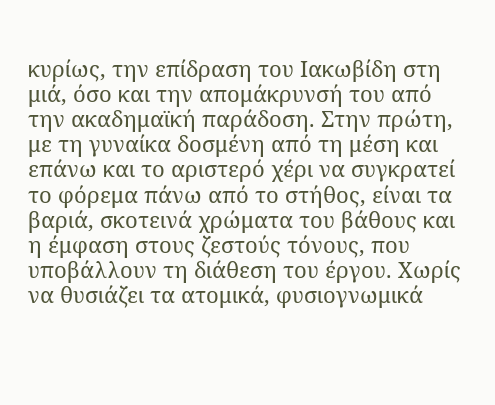κυρίως, την επίδραση του Ιακωβίδη στη μιά, όσο και την απομάκρυνσή του από την ακαδημαϊκή παράδοση. Στην πρώτη, με τη γυναίκα δοσμένη από τη μέση και επάνω και το αριστερό χέρι να συγκρατεί το φόρεμα πάνω από το στήθος, είναι τα βαριά, σκοτεινά χρώματα του βάθους και η έμφαση στους ζεστούς τόνους, που υποβάλλουν τη διάθεση του έργου. Χωρίς να θυσιάζει τα ατομικά, φυσιογνωμικά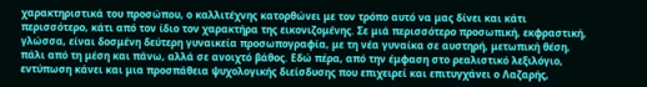χαρακτηριστικά του προσώπου, ο καλλιτέχνης κατορθώνει με τον τρόπο αυτό να μας δίνει και κάτι περισσότερο, κάτι από τον ίδιο τον χαρακτήρα της εικονιζομένης. Σε μιά περισσότερο προσωπική, εκφραστική, γλώσσα, είναι δοσμένη δεύτερη γυναικεία προσωπογραφία, με τη νέα γυναίκα σε αυστηρή, μετωπική θέση, πάλι από τη μέση και πάνω, αλλά σε ανοιχτό βάθος. Εδώ πέρα, από την έμφαση στο ρεαλιστικό λεξιλόγιο, εντύπωση κάνει και μια προσπάθεια ψυχολογικής διείσδυσης που επιχειρεί και επιτυγχάνει ο Λαζαρής,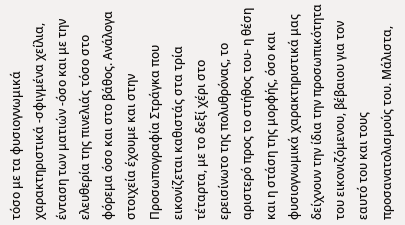τόσο με τα φυσιογνωμικά χαρακτηριστικά -σφιγμένα χείλια, ένταση των ματιών -όσο και με την ελευθερία της πινελιάς τόσο στο φόρεμα όσο και στο βάθος. Ανάλογα στοιχεία έχουμε και στην Προσωπογραφία Στράγκα που εικονίζεται καθιστάς στα τρία τέταρτα, με το δεξί χέρι στο ερεισίνωτο της πολυθρόνας, το αριστερό προς το στήθος του- η θέση και η στάση της μορφής, όσο και φυσιογνωμικά χαρακτηριστικά μας δείχνουν την ίδια την προσωπικότητα του εικονιζόμενου, βέβαιου για τον εαυτό του και τους προσανατολισμούς του. Μάλιστα,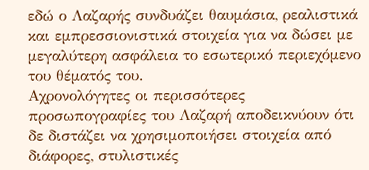εδώ ο Λαζαρής συνδυάζει θαυμάσια, ρεαλιστικά και εμπρεσσιονιστικά στοιχεία για να δώσει με μεγαλύτερη ασφάλεια το εσωτερικό περιεχόμενο του θέματός του.
Αχρονολόγητες οι περισσότερες προσωπογραφίες του Λαζαρή αποδεικνύουν ότι δε διστάζει να χρησιμοποιήσει στοιχεία από διάφορες, στυλιστικές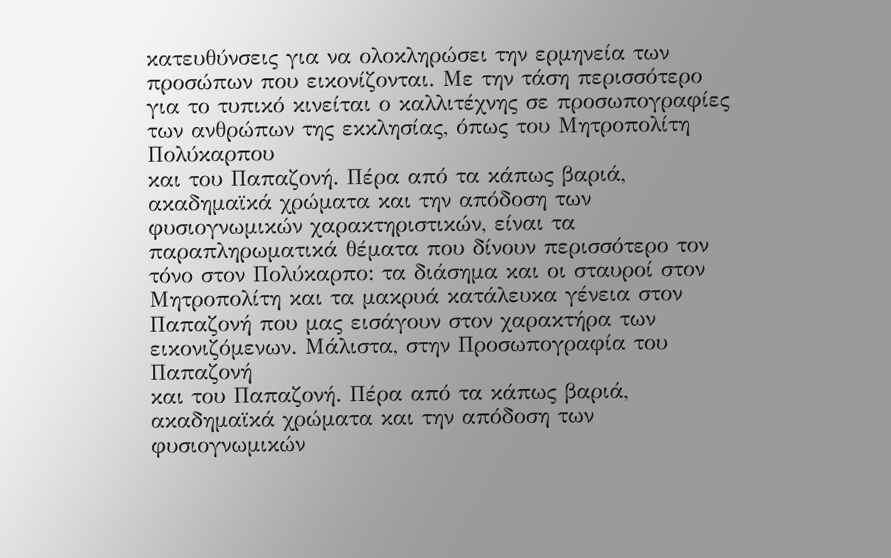κατευθύνσεις για να ολοκληρώσει την ερμηνεία των προσώπων που εικονίζονται. Με την τάση περισσότερο για το τυπικό κινείται ο καλλιτέχνης σε προσωπογραφίες των ανθρώπων της εκκλησίας, όπως του Μητροπολίτη Πολύκαρπου
και του Παπαζονή. Πέρα από τα κάπως βαριά, ακαδημαϊκά χρώματα και την απόδοση των φυσιογνωμικών χαρακτηριστικών, είναι τα παραπληρωματικά θέματα που δίνουν περισσότερο τον τόνο στον Πολύκαρπο: τα διάσημα και οι σταυροί στον Μητροπολίτη και τα μακρυά κατάλευκα γένεια στον Παπαζονή που μας εισάγουν στον χαρακτήρα των εικονιζόμενων. Μάλιστα, στην Προσωπογραφία του Παπαζονή
και του Παπαζονή. Πέρα από τα κάπως βαριά, ακαδημαϊκά χρώματα και την απόδοση των φυσιογνωμικών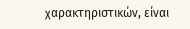χαρακτηριστικών, είναι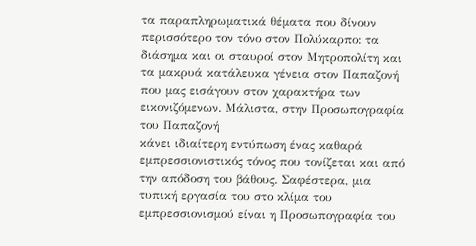τα παραπληρωματικά θέματα που δίνουν περισσότερο τον τόνο στον Πολύκαρπο: τα διάσημα και οι σταυροί στον Μητροπολίτη και τα μακρυά κατάλευκα γένεια στον Παπαζονή που μας εισάγουν στον χαρακτήρα των εικονιζόμενων. Μάλιστα, στην Προσωπογραφία του Παπαζονή
κάνει ιδιαίτερη εντύπωση ένας καθαρά εμπρεσσιονιστικός τόνος που τονίζεται και από την απόδοση του βάθους. Σαφέστερα, μια τυπική εργασία του στο κλίμα του εμπρεσσιονισμού είναι η Προσωπογραφία του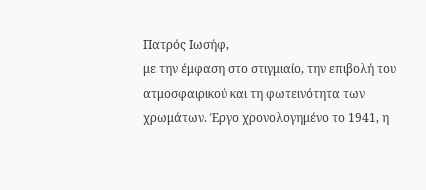Πατρός Ιωσήφ,
με την έμφαση στο στιγμιαίο, την επιβολή του ατμοσφαιρικού και τη φωτεινότητα των χρωμάτων. Έργο χρονολογημένο το 1941, η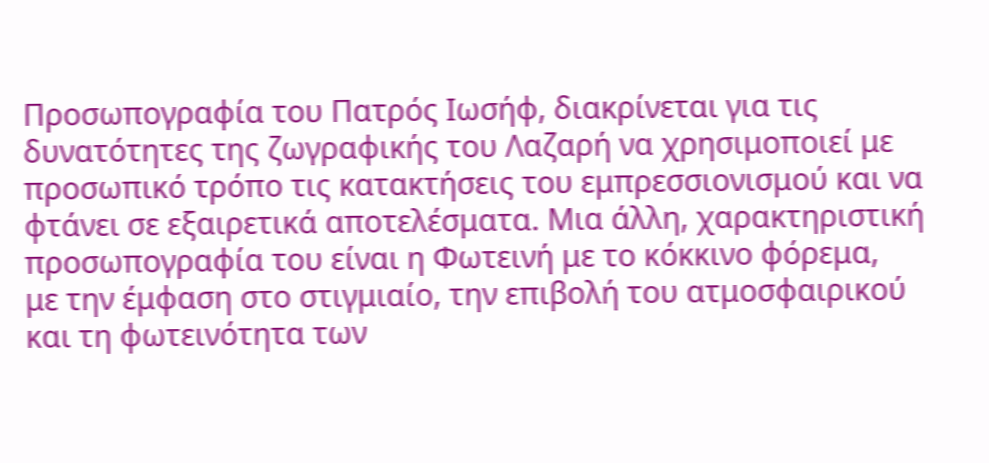Προσωπογραφία του Πατρός Ιωσήφ, διακρίνεται για τις δυνατότητες της ζωγραφικής του Λαζαρή να χρησιμοποιεί με προσωπικό τρόπο τις κατακτήσεις του εμπρεσσιονισμού και να φτάνει σε εξαιρετικά αποτελέσματα. Μια άλλη, χαρακτηριστική προσωπογραφία του είναι η Φωτεινή με το κόκκινο φόρεμα,
με την έμφαση στο στιγμιαίο, την επιβολή του ατμοσφαιρικού και τη φωτεινότητα των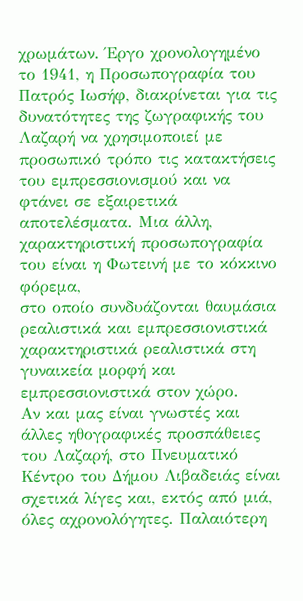χρωμάτων. Έργο χρονολογημένο το 1941, η Προσωπογραφία του Πατρός Ιωσήφ, διακρίνεται για τις δυνατότητες της ζωγραφικής του Λαζαρή να χρησιμοποιεί με προσωπικό τρόπο τις κατακτήσεις του εμπρεσσιονισμού και να φτάνει σε εξαιρετικά αποτελέσματα. Μια άλλη, χαρακτηριστική προσωπογραφία του είναι η Φωτεινή με το κόκκινο φόρεμα,
στο οποίο συνδυάζονται θαυμάσια ρεαλιστικά και εμπρεσσιονιστικά χαρακτηριστικά ρεαλιστικά στη γυναικεία μορφή και εμπρεσσιονιστικά στον χώρο.
Αν και μας είναι γνωστές και άλλες ηθογραφικές προσπάθειες του Λαζαρή, στο Πνευματικό Κέντρο του Δήμου Λιβαδειάς είναι σχετικά λίγες και, εκτός από μιά, όλες αχρονολόγητες. Παλαιότερη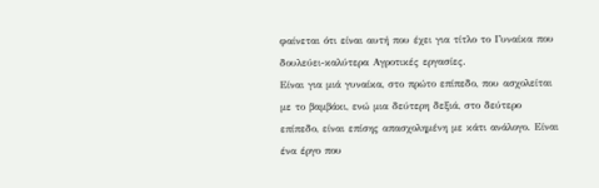φαίνεται ότι είναι αυτή που έχει για τίτλο το Γυναίκα που δουλεύει-καλύτερα Αγροτικές εργασίες.
Είναι για μιά γυναίκα, στο πρώτο επίπεδο, που ασχολείται με το βαμβάκι, ενώ μια δεύτερη δεξιά, στο δεύτερο επίπεδο, είναι επίσης απασχολημένη με κάτι ανάλογο. Είναι ένα έργο που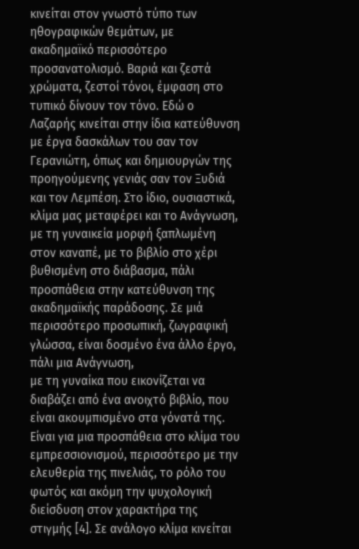κινείται στον γνωστό τύπο των ηθογραφικών θεμάτων, με ακαδημαϊκό περισσότερο προσανατολισμό. Βαριά και ζεστά χρώματα, ζεστοί τόνοι, έμφαση στο τυπικό δίνουν τον τόνο. Εδώ ο Λαζαρής κινείται στην ίδια κατεύθυνση με έργα δασκάλων του σαν τον Γερανιώτη, όπως και δημιουργών της προηγούμενης γενιάς σαν τον Ξυδιά και τον Λεμπέση. Στο ίδιο, ουσιαστικά, κλίμα μας μεταφέρει και το Ανάγνωση,
με τη γυναικεία μορφή ξαπλωμένη στον καναπέ, με το βιβλίο στο χέρι βυθισμένη στο διάβασμα, πάλι προσπάθεια στην κατεύθυνση της ακαδημαϊκής παράδοσης. Σε μιά περισσότερο προσωπική, ζωγραφική γλώσσα, είναι δοσμένο ένα άλλο έργο, πάλι μια Ανάγνωση,
με τη γυναίκα που εικονίζεται να διαβάζει από ένα ανοιχτό βιβλίο, που είναι ακουμπισμένο στα γόνατά της. Είναι για μια προσπάθεια στο κλίμα του εμπρεσσιονισμού, περισσότερο με την ελευθερία της πινελιάς, το ρόλο του φωτός και ακόμη την ψυχολογική διείσδυση στον χαρακτήρα της στιγμής [4]. Σε ανάλογο κλίμα κινείται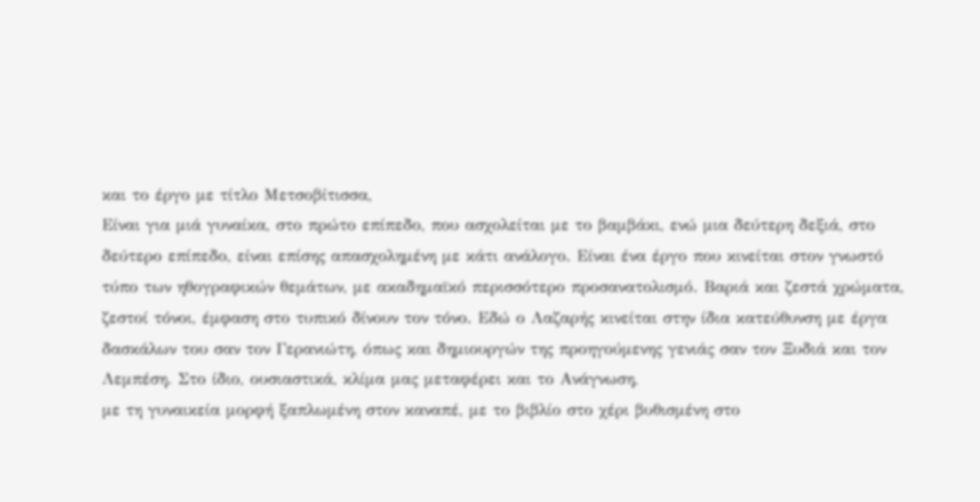και το έργο με τίτλο Μετσοβίτισσα,
Είναι για μιά γυναίκα, στο πρώτο επίπεδο, που ασχολείται με το βαμβάκι, ενώ μια δεύτερη δεξιά, στο δεύτερο επίπεδο, είναι επίσης απασχολημένη με κάτι ανάλογο. Είναι ένα έργο που κινείται στον γνωστό τύπο των ηθογραφικών θεμάτων, με ακαδημαϊκό περισσότερο προσανατολισμό. Βαριά και ζεστά χρώματα, ζεστοί τόνοι, έμφαση στο τυπικό δίνουν τον τόνο. Εδώ ο Λαζαρής κινείται στην ίδια κατεύθυνση με έργα δασκάλων του σαν τον Γερανιώτη, όπως και δημιουργών της προηγούμενης γενιάς σαν τον Ξυδιά και τον Λεμπέση. Στο ίδιο, ουσιαστικά, κλίμα μας μεταφέρει και το Ανάγνωση,
με τη γυναικεία μορφή ξαπλωμένη στον καναπέ, με το βιβλίο στο χέρι βυθισμένη στο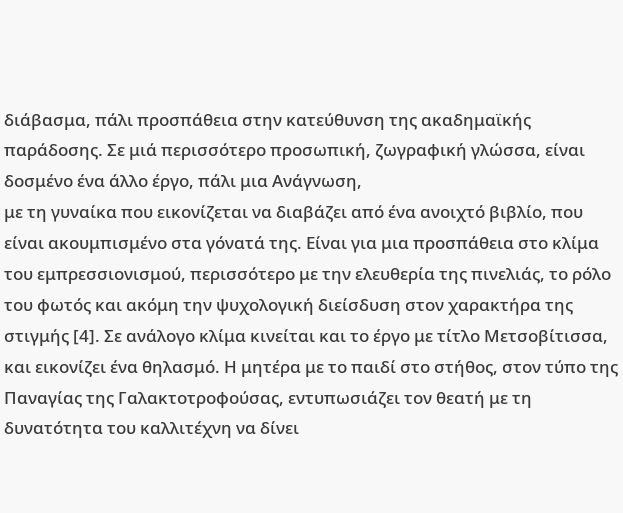διάβασμα, πάλι προσπάθεια στην κατεύθυνση της ακαδημαϊκής παράδοσης. Σε μιά περισσότερο προσωπική, ζωγραφική γλώσσα, είναι δοσμένο ένα άλλο έργο, πάλι μια Ανάγνωση,
με τη γυναίκα που εικονίζεται να διαβάζει από ένα ανοιχτό βιβλίο, που είναι ακουμπισμένο στα γόνατά της. Είναι για μια προσπάθεια στο κλίμα του εμπρεσσιονισμού, περισσότερο με την ελευθερία της πινελιάς, το ρόλο του φωτός και ακόμη την ψυχολογική διείσδυση στον χαρακτήρα της στιγμής [4]. Σε ανάλογο κλίμα κινείται και το έργο με τίτλο Μετσοβίτισσα,
και εικονίζει ένα θηλασμό. Η μητέρα με το παιδί στο στήθος, στον τύπο της Παναγίας της Γαλακτοτροφούσας, εντυπωσιάζει τον θεατή με τη δυνατότητα του καλλιτέχνη να δίνει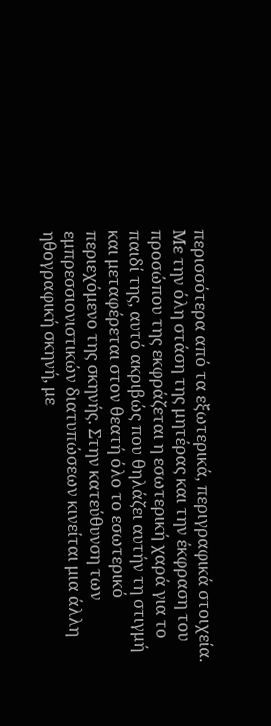περισσότερα από τα εξωτερικά, περιγραφικά στοιχεία. Με την όλη στάση της μητέρας και την έκφραση του προσώπου της εκφράζεται η εσωτερική χαρά για το παιδί της, αυτό ακριβώς που θηλάζει αυτήν τη στιγμή και μεταφέρεται στον θεατή όλο το εσωτερικό περιεχόμενο της σκηνής. Στην κατεύθυνση των εμπρεσσιονιστικών διατυπώσεων κινείται μια άλλη ηθογραφική σκηνή, με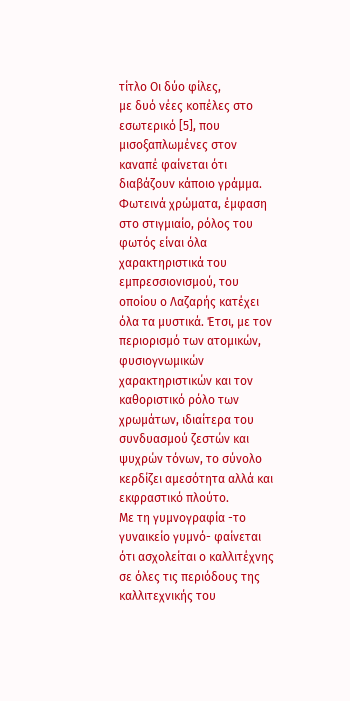τίτλο Οι δύο φίλες,
με δυό νέες κοπέλες στο εσωτερικό [5], που μισοξαπλωμένες στον καναπέ φαίνεται ότι διαβάζουν κάποιο γράμμα. Φωτεινά χρώματα, έμφαση στο στιγμιαίο, ρόλος του φωτός είναι όλα χαρακτηριστικά του εμπρεσσιονισμού, του οποίου ο Λαζαρής κατέχει όλα τα μυστικά. Έτσι, με τον περιορισμό των ατομικών, φυσιογνωμικών χαρακτηριστικών και τον καθοριστικό ρόλο των χρωμάτων, ιδιαίτερα του συνδυασμού ζεστών και ψυχρών τόνων, το σύνολο κερδίζει αμεσότητα αλλά και εκφραστικό πλούτο.
Με τη γυμνογραφία -το γυναικείο γυμνό- φαίνεται ότι ασχολείται ο καλλιτέχνης σε όλες τις περιόδους της καλλιτεχνικής του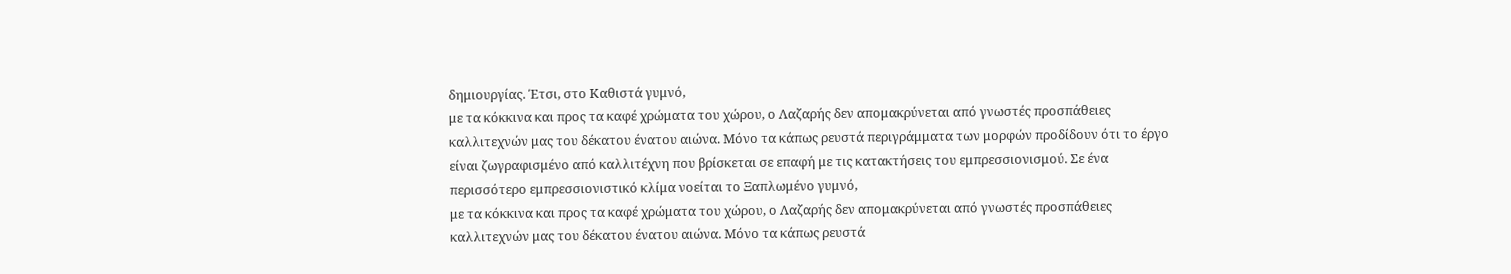δημιουργίας. Έτσι, στο Καθιστά γυμνό,
με τα κόκκινα και προς τα καφέ χρώματα του χώρου, ο Λαζαρής δεν απομακρύνεται από γνωστές προσπάθειες καλλιτεχνών μας του δέκατου ένατου αιώνα. Μόνο τα κάπως ρευστά περιγράμματα των μορφών προδίδουν ότι το έργο είναι ζωγραφισμένο από καλλιτέχνη που βρίσκεται σε επαφή με τις κατακτήσεις του εμπρεσσιονισμού. Σε ένα περισσότερο εμπρεσσιονιστικό κλίμα νοείται το Ξαπλωμένο γυμνό,
με τα κόκκινα και προς τα καφέ χρώματα του χώρου, ο Λαζαρής δεν απομακρύνεται από γνωστές προσπάθειες καλλιτεχνών μας του δέκατου ένατου αιώνα. Μόνο τα κάπως ρευστά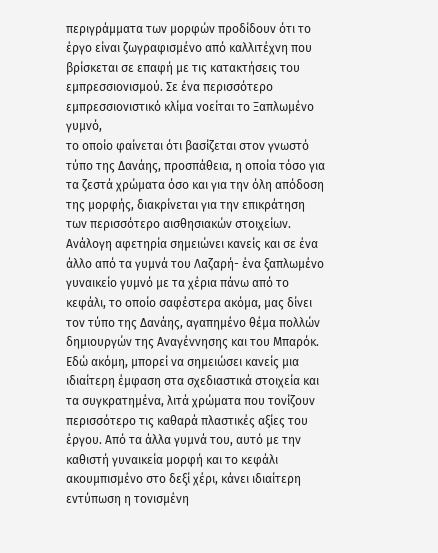περιγράμματα των μορφών προδίδουν ότι το έργο είναι ζωγραφισμένο από καλλιτέχνη που βρίσκεται σε επαφή με τις κατακτήσεις του εμπρεσσιονισμού. Σε ένα περισσότερο εμπρεσσιονιστικό κλίμα νοείται το Ξαπλωμένο γυμνό,
το οποίο φαίνεται ότι βασίζεται στον γνωστό τύπο της Δανάης, προσπάθεια, η οποία τόσο για τα ζεστά χρώματα όσο και για την όλη απόδοση της μορφής, διακρίνεται για την επικράτηση των περισσότερο αισθησιακών στοιχείων. Ανάλογη αφετηρία σημειώνει κανείς και σε ένα άλλο από τα γυμνά του Λαζαρή- ένα ξαπλωμένο γυναικείο γυμνό με τα χέρια πάνω από το κεφάλι, το οποίο σαφέστερα ακόμα, μας δίνει τον τύπο της Δανάης, αγαπημένο θέμα πολλών δημιουργών της Αναγέννησης και του Μπαρόκ. Εδώ ακόμη, μπορεί να σημειώσει κανείς μια ιδιαίτερη έμφαση στα σχεδιαστικά στοιχεία και τα συγκρατημένα, λιτά χρώματα που τονίζουν περισσότερο τις καθαρά πλαστικές αξίες του έργου. Από τα άλλα γυμνά του, αυτό με την καθιστή γυναικεία μορφή και το κεφάλι ακουμπισμένο στο δεξί χέρι, κάνει ιδιαίτερη εντύπωση η τονισμένη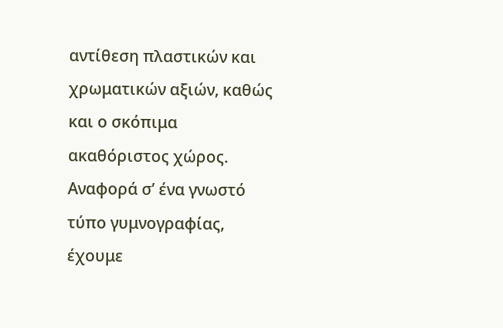αντίθεση πλαστικών και χρωματικών αξιών, καθώς και ο σκόπιμα ακαθόριστος χώρος. Αναφορά σ’ ένα γνωστό τύπο γυμνογραφίας, έχουμε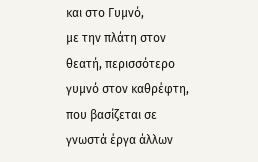και στο Γυμνό,
με την πλάτη στον θεατή, περισσότερο γυμνό στον καθρέφτη, που βασίζεται σε γνωστά έργα άλλων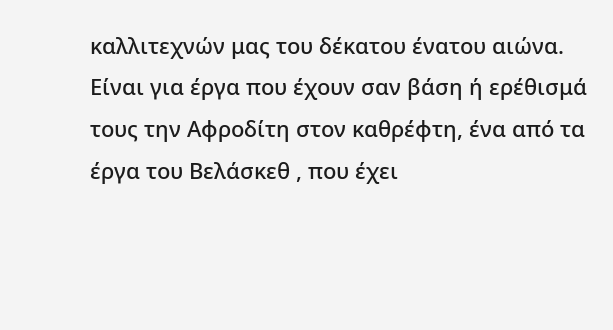καλλιτεχνών μας του δέκατου ένατου αιώνα. Είναι για έργα που έχουν σαν βάση ή ερέθισμά τους την Αφροδίτη στον καθρέφτη, ένα από τα έργα του Βελάσκεθ , που έχει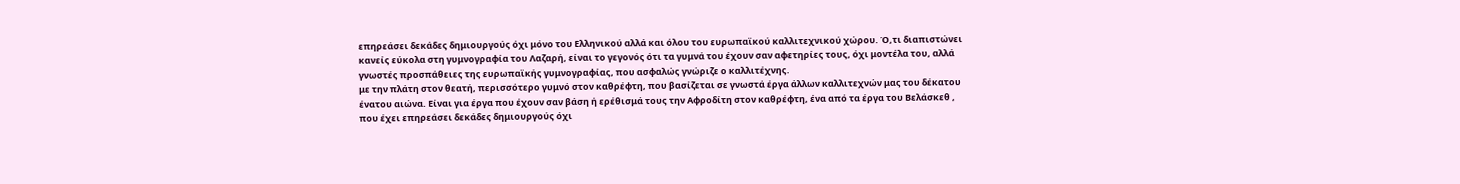επηρεάσει δεκάδες δημιουργούς όχι μόνο του Ελληνικού αλλά και όλου του ευρωπαϊκού καλλιτεχνικού χώρου. Ό,τι διαπιστώνει κανείς εύκολα στη γυμνογραφία του Λαζαρή, είναι το γεγονός ότι τα γυμνά του έχουν σαν αφετηρίες τους, όχι μοντέλα του, αλλά γνωστές προσπάθειες της ευρωπαϊκής γυμνογραφίας, που ασφαλώς γνώριζε ο καλλιτέχνης.
με την πλάτη στον θεατή, περισσότερο γυμνό στον καθρέφτη, που βασίζεται σε γνωστά έργα άλλων καλλιτεχνών μας του δέκατου ένατου αιώνα. Είναι για έργα που έχουν σαν βάση ή ερέθισμά τους την Αφροδίτη στον καθρέφτη, ένα από τα έργα του Βελάσκεθ , που έχει επηρεάσει δεκάδες δημιουργούς όχι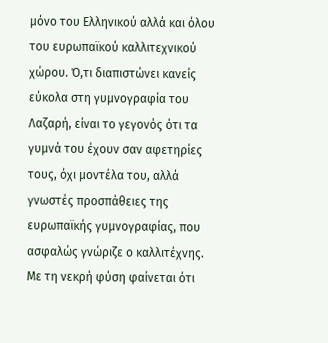μόνο του Ελληνικού αλλά και όλου του ευρωπαϊκού καλλιτεχνικού χώρου. Ό,τι διαπιστώνει κανείς εύκολα στη γυμνογραφία του Λαζαρή, είναι το γεγονός ότι τα γυμνά του έχουν σαν αφετηρίες τους, όχι μοντέλα του, αλλά γνωστές προσπάθειες της ευρωπαϊκής γυμνογραφίας, που ασφαλώς γνώριζε ο καλλιτέχνης.
Με τη νεκρή φύση φαίνεται ότι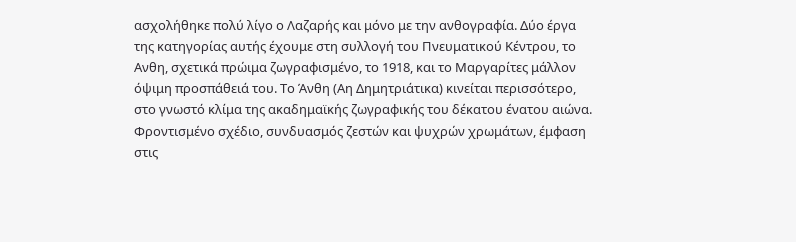ασχολήθηκε πολύ λίγο ο Λαζαρής και μόνο με την ανθογραφία. Δύο έργα της κατηγορίας αυτής έχουμε στη συλλογή του Πνευματικού Κέντρου, το Ανθη, σχετικά πρώιμα ζωγραφισμένο, το 1918, και το Μαργαρίτες μάλλον όψιμη προσπάθειά του. Το Άνθη (Αη Δημητριάτικα) κινείται περισσότερο, στο γνωστό κλίμα της ακαδημαϊκής ζωγραφικής του δέκατου ένατου αιώνα.
Φροντισμένο σχέδιο, συνδυασμός ζεστών και ψυχρών χρωμάτων, έμφαση στις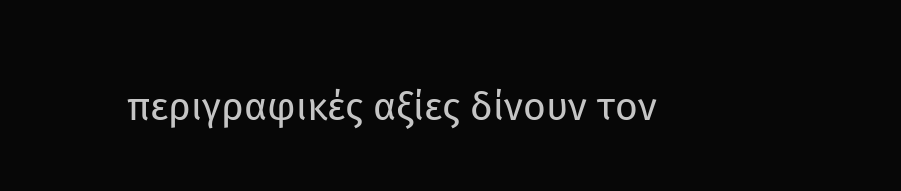περιγραφικές αξίες δίνουν τον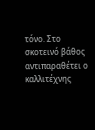τόνο. Στο σκοτεινό βάθος αντιπαραθέτει ο καλλιτέχνης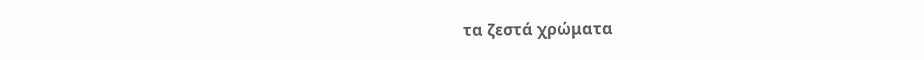τα ζεστά χρώματα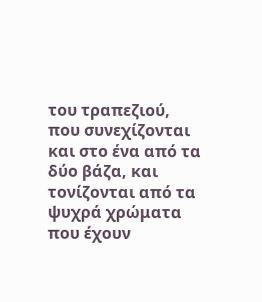του τραπεζιού, που συνεχίζονται και στο ένα από τα δύο βάζα, και τονίζονται από τα ψυχρά χρώματα που έχουν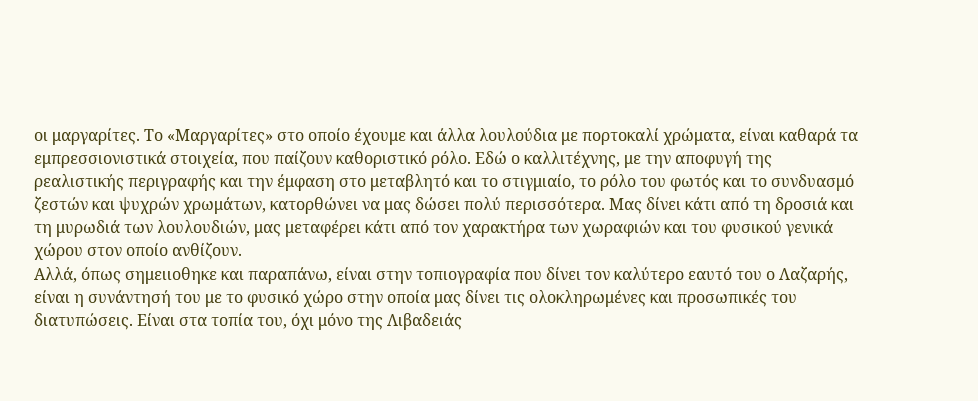οι μαργαρίτες. Το «Μαργαρίτες» στο οποίο έχουμε και άλλα λουλούδια με πορτοκαλί χρώματα, είναι καθαρά τα εμπρεσσιονιστικά στοιχεία, που παίζουν καθοριστικό ρόλο. Εδώ ο καλλιτέχνης, με την αποφυγή της ρεαλιστικής περιγραφής και την έμφαση στο μεταβλητό και το στιγμιαίο, το ρόλο του φωτός και το συνδυασμό ζεστών και ψυχρών χρωμάτων, κατορθώνει να μας δώσει πολύ περισσότερα. Μας δίνει κάτι από τη δροσιά και τη μυρωδιά των λουλουδιών, μας μεταφέρει κάτι από τον χαρακτήρα των χωραφιών και του φυσικού γενικά χώρου στον οποίο ανθίζουν.
Αλλά, όπως σημειιοθηκε και παραπάνω, είναι στην τοπιογραφία που δίνει τον καλύτερο εαυτό του ο Λαζαρής, είναι η συνάντησή του με το φυσικό χώρο στην οποία μας δίνει τις ολοκληρωμένες και προσωπικές του διατυπώσεις. Είναι στα τοπία του, όχι μόνο της Λιβαδειάς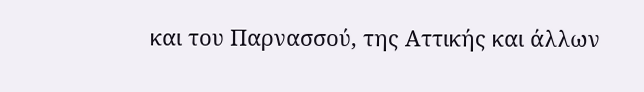και του Παρνασσού, της Αττικής και άλλων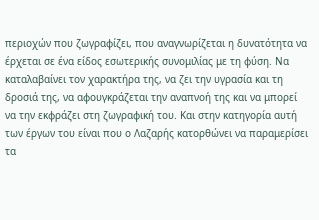περιοχών που ζωγραφίζει, που αναγνωρίζεται η δυνατότητα να έρχεται σε ένα είδος εσωτερικής συνομιλίας με τη φύση. Να καταλαβαίνει τον χαρακτήρα της, να ζει την υγρασία και τη δροσιά της, να αφουγκράζεται την αναπνοή της και να μπορεί να την εκφράζει στη ζωγραφική του. Και στην κατηγορία αυτή των έργων του είναι που ο Λαζαρής κατορθώνει να παραμερίσει τα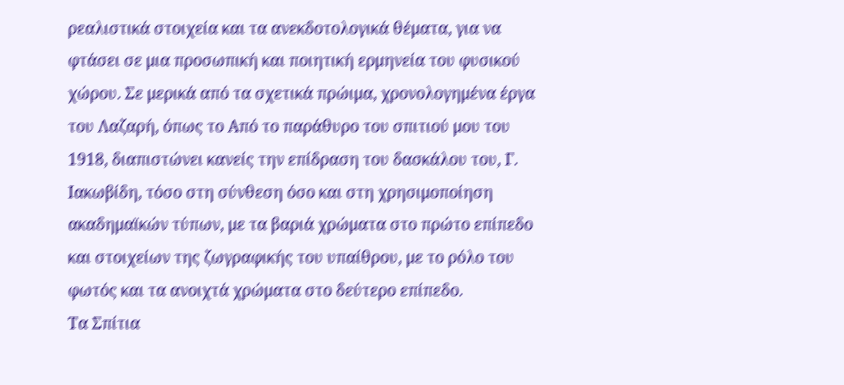ρεαλιστικά στοιχεία και τα ανεκδοτολογικά θέματα, για να φτάσει σε μια προσωπική και ποιητική ερμηνεία του φυσικού χώρου. Σε μερικά από τα σχετικά πρώιμα, χρονολογημένα έργα του Λαζαρή, όπως το Από το παράθυρο του σπιτιού μου του 1918, διαπιστώνει κανείς την επίδραση του δασκάλου του, Γ. Ιακωβίδη, τόσο στη σύνθεση όσο και στη χρησιμοποίηση ακαδημαϊκών τύπων, με τα βαριά χρώματα στο πρώτο επίπεδο και στοιχείων της ζωγραφικής του υπαίθρου, με το ρόλο του φωτός και τα ανοιχτά χρώματα στο δεύτερο επίπεδο.
Τα Σπίτια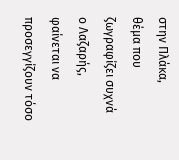στην Πλάκα,
θέμα που ζωγραφίζει συχνά ο Λαζαρής, φαίνεται να προσεγγίζουν τόσο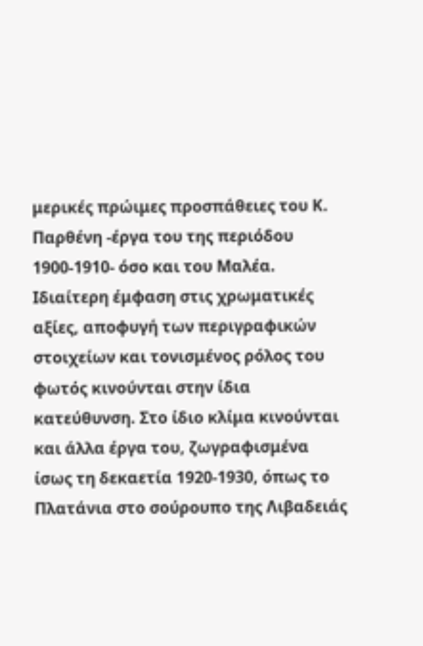μερικές πρώιμες προσπάθειες του Κ. Παρθένη -έργα του της περιόδου 1900-1910- όσο και του Μαλέα. Ιδιαίτερη έμφαση στις χρωματικές αξίες, αποφυγή των περιγραφικών στοιχείων και τονισμένος ρόλος του φωτός κινούνται στην ίδια κατεύθυνση. Στο ίδιο κλίμα κινούνται και άλλα έργα του, ζωγραφισμένα ίσως τη δεκαετία 1920-1930, όπως το Πλατάνια στο σούρουπο της Λιβαδειάς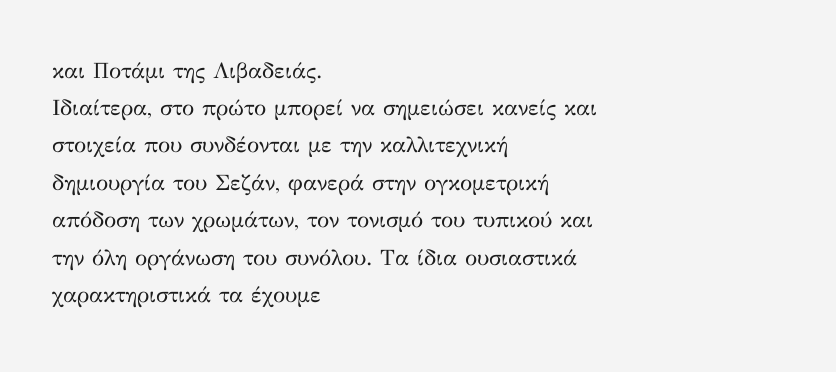και Ποτάμι της Λιβαδειάς.
Ιδιαίτερα, στο πρώτο μπορεί να σημειώσει κανείς και στοιχεία που συνδέονται με την καλλιτεχνική δημιουργία του Σεζάν, φανερά στην ογκομετρική απόδοση των χρωμάτων, τον τονισμό του τυπικού και την όλη οργάνωση του συνόλου. Τα ίδια ουσιαστικά χαρακτηριστικά τα έχουμε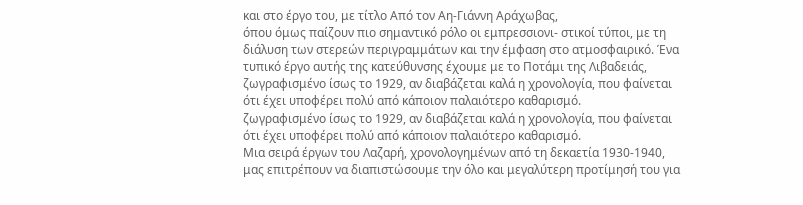και στο έργο του, με τίτλο Από τον Αη-Γιάννη Αράχωβας,
όπου όμως παίζουν πιο σημαντικό ρόλο οι εμπρεσσιονι- στικοί τύποι, με τη διάλυση των στερεών περιγραμμάτων και την έμφαση στο ατμοσφαιρικό. Ένα τυπικό έργο αυτής της κατεύθυνσης έχουμε με το Ποτάμι της Λιβαδειάς,
ζωγραφισμένο ίσως το 1929, αν διαβάζεται καλά η χρονολογία, που φαίνεται ότι έχει υποφέρει πολύ από κάποιον παλαιότερο καθαρισμό.
ζωγραφισμένο ίσως το 1929, αν διαβάζεται καλά η χρονολογία, που φαίνεται ότι έχει υποφέρει πολύ από κάποιον παλαιότερο καθαρισμό.
Μια σειρά έργων του Λαζαρή, χρονολογημένων από τη δεκαετία 1930-1940, μας επιτρέπουν να διαπιστώσουμε την όλο και μεγαλύτερη προτίμησή του για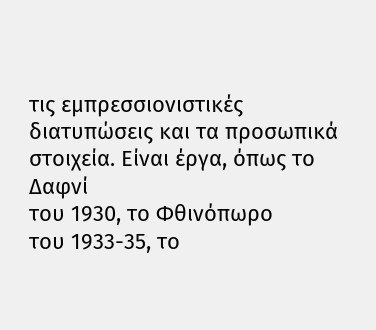τις εμπρεσσιονιστικές διατυπώσεις και τα προσωπικά στοιχεία. Είναι έργα, όπως το Δαφνί
του 1930, το Φθινόπωρο
του 1933-35, το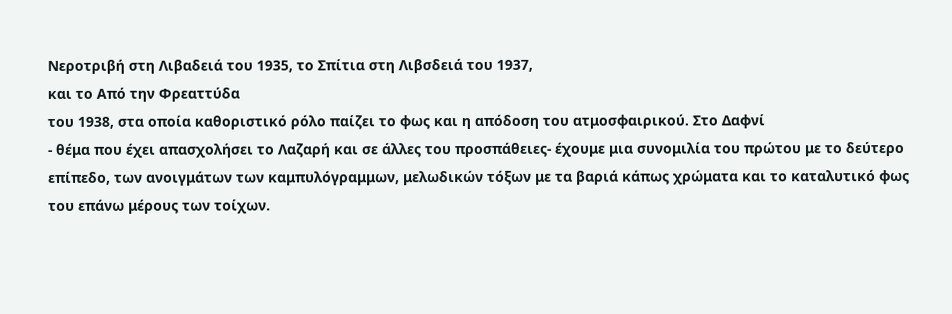Νεροτριβή στη Λιβαδειά του 1935, το Σπίτια στη Λιβσδειά του 1937,
και το Από την Φρεαττύδα
του 1938, στα οποία καθοριστικό ρόλο παίζει το φως και η απόδοση του ατμοσφαιρικού. Στο Δαφνί
- θέμα που έχει απασχολήσει το Λαζαρή και σε άλλες του προσπάθειες- έχουμε μια συνομιλία του πρώτου με το δεύτερο επίπεδο, των ανοιγμάτων των καμπυλόγραμμων, μελωδικών τόξων με τα βαριά κάπως χρώματα και το καταλυτικό φως του επάνω μέρους των τοίχων.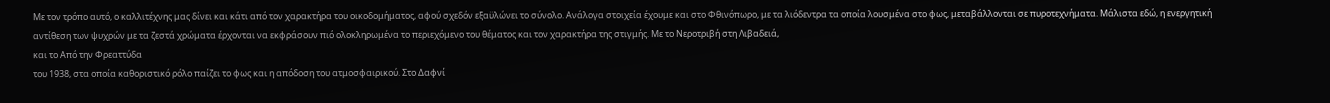Με τον τρόπο αυτό, ο καλλιτέχνης μας δίνει και κάτι από τον χαρακτήρα του οικοδομήματος, αφού σχεδόν εξαϋλώνει το σύνολο. Ανάλογα στοιχεία έχουμε και στο Φθινόπωρο, με τα λιόδεντρα τα οποία λουσμένα στο φως, μεταβάλλονται σε πυροτεχνήματα. Μάλιστα εδώ, η ενεργητική αντίθεση των ψυχρών με τα ζεστά χρώματα έρχονται να εκφράσουν πιό ολοκληρωμένα το περιεχόμενο του θέματος και τον χαρακτήρα της στιγμής. Με το Νεροτριβή στη Λιβαδειά,
και το Από την Φρεαττύδα
του 1938, στα οποία καθοριστικό ρόλο παίζει το φως και η απόδοση του ατμοσφαιρικού. Στο Δαφνί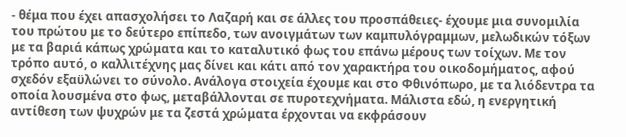- θέμα που έχει απασχολήσει το Λαζαρή και σε άλλες του προσπάθειες- έχουμε μια συνομιλία του πρώτου με το δεύτερο επίπεδο, των ανοιγμάτων των καμπυλόγραμμων, μελωδικών τόξων με τα βαριά κάπως χρώματα και το καταλυτικό φως του επάνω μέρους των τοίχων. Με τον τρόπο αυτό, ο καλλιτέχνης μας δίνει και κάτι από τον χαρακτήρα του οικοδομήματος, αφού σχεδόν εξαϋλώνει το σύνολο. Ανάλογα στοιχεία έχουμε και στο Φθινόπωρο, με τα λιόδεντρα τα οποία λουσμένα στο φως, μεταβάλλονται σε πυροτεχνήματα. Μάλιστα εδώ, η ενεργητική αντίθεση των ψυχρών με τα ζεστά χρώματα έρχονται να εκφράσουν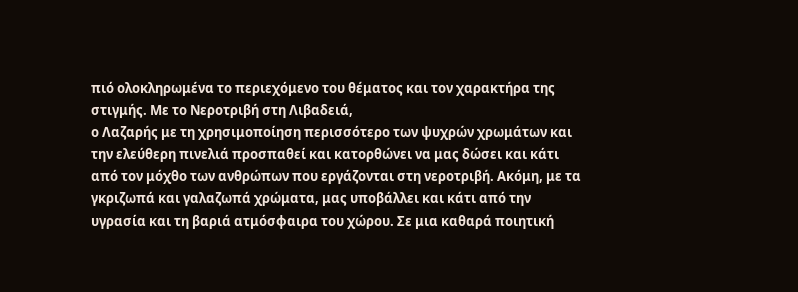πιό ολοκληρωμένα το περιεχόμενο του θέματος και τον χαρακτήρα της στιγμής. Με το Νεροτριβή στη Λιβαδειά,
ο Λαζαρής με τη χρησιμοποίηση περισσότερο των ψυχρών χρωμάτων και την ελεύθερη πινελιά προσπαθεί και κατορθώνει να μας δώσει και κάτι από τον μόχθο των ανθρώπων που εργάζονται στη νεροτριβή. Ακόμη, με τα γκριζωπά και γαλαζωπά χρώματα, μας υποβάλλει και κάτι από την υγρασία και τη βαριά ατμόσφαιρα του χώρου. Σε μια καθαρά ποιητική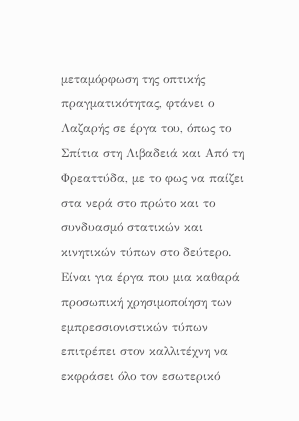μεταμόρφωση της οπτικής πραγματικότητας, φτάνει ο Λαζαρής σε έργα του, όπως το Σπίτια στη Λιβαδειά και Από τη Φρεαττύδα, με το φως να παίζει στα νερά στο πρώτο και το συνδυασμό στατικών και κινητικών τύπων στο δεύτερο. Είναι για έργα που μια καθαρά προσωπική χρησιμοποίηση των εμπρεσσιονιστικών τύπων επιτρέπει στον καλλιτέχνη να εκφράσει όλο τον εσωτερικό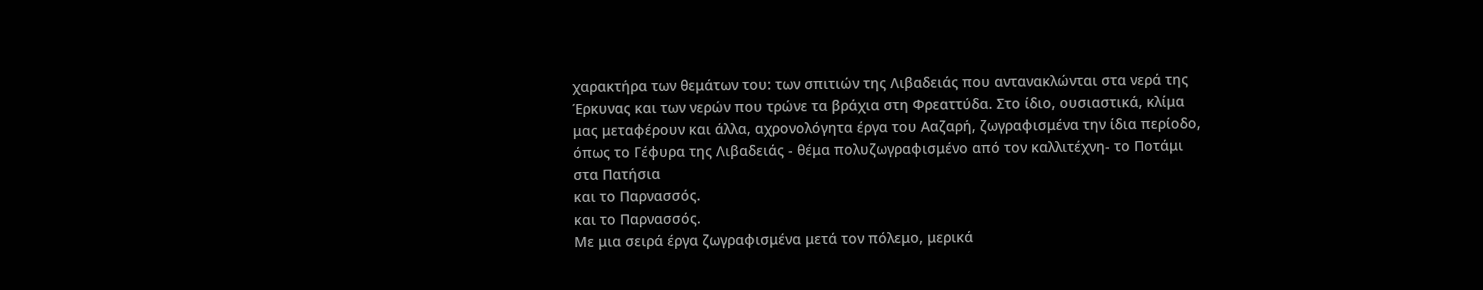χαρακτήρα των θεμάτων του: των σπιτιών της Λιβαδειάς που αντανακλώνται στα νερά της Έρκυνας και των νερών που τρώνε τα βράχια στη Φρεαττύδα. Στο ίδιο, ουσιαστικά, κλίμα μας μεταφέρουν και άλλα, αχρονολόγητα έργα του Ααζαρή, ζωγραφισμένα την ίδια περίοδο, όπως το Γέφυρα της Λιβαδειάς - θέμα πολυζωγραφισμένο από τον καλλιτέχνη- το Ποτάμι στα Πατήσια
και το Παρνασσός.
και το Παρνασσός.
Με μια σειρά έργα ζωγραφισμένα μετά τον πόλεμο, μερικά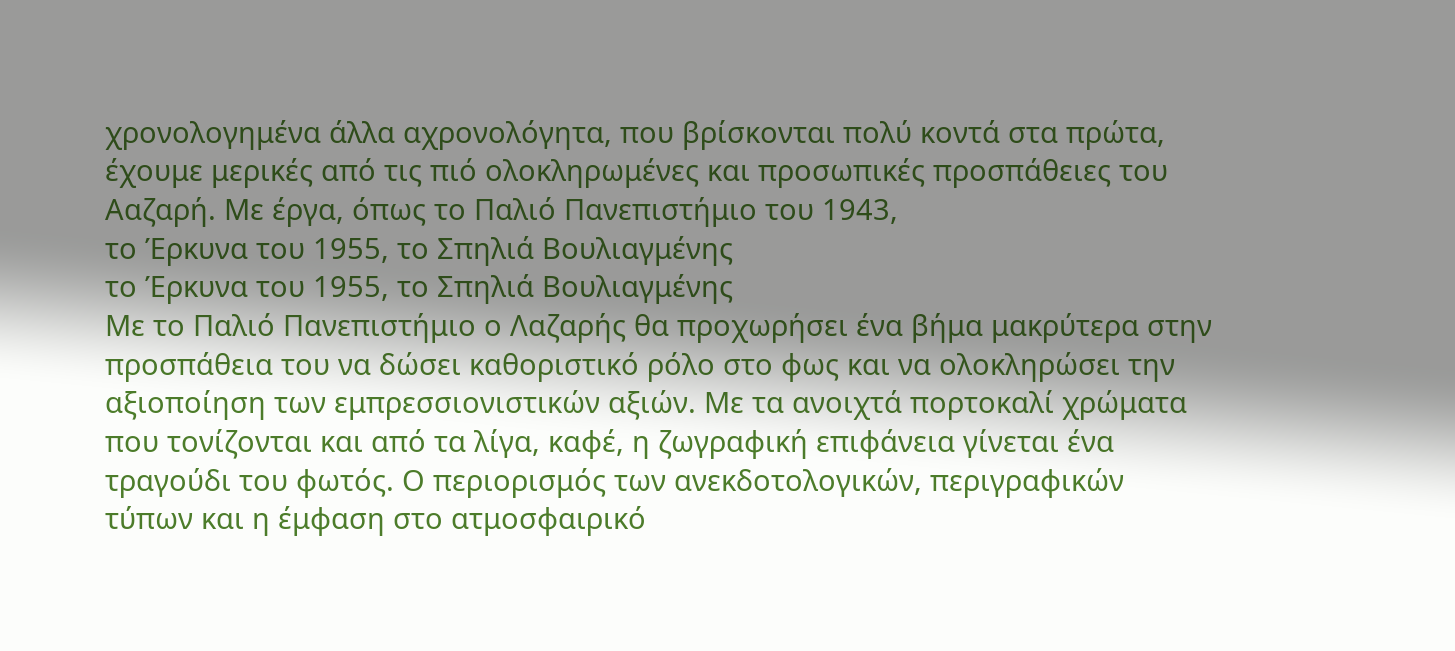χρονολογημένα άλλα αχρονολόγητα, που βρίσκονται πολύ κοντά στα πρώτα, έχουμε μερικές από τις πιό ολοκληρωμένες και προσωπικές προσπάθειες του Ααζαρή. Με έργα, όπως το Παλιό Πανεπιστήμιο του 1943,
το Έρκυνα του 1955, το Σπηλιά Βουλιαγμένης
το Έρκυνα του 1955, το Σπηλιά Βουλιαγμένης
Με το Παλιό Πανεπιστήμιο ο Λαζαρής θα προχωρήσει ένα βήμα μακρύτερα στην προσπάθεια του να δώσει καθοριστικό ρόλο στο φως και να ολοκληρώσει την αξιοποίηση των εμπρεσσιονιστικών αξιών. Με τα ανοιχτά πορτοκαλί χρώματα που τονίζονται και από τα λίγα, καφέ, η ζωγραφική επιφάνεια γίνεται ένα τραγούδι του φωτός. Ο περιορισμός των ανεκδοτολογικών, περιγραφικών τύπων και η έμφαση στο ατμοσφαιρικό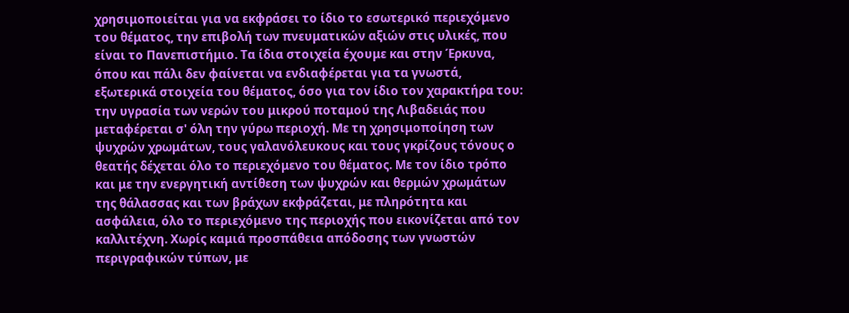χρησιμοποιείται για να εκφράσει το ίδιο το εσωτερικό περιεχόμενο του θέματος, την επιβολή των πνευματικών αξιών στις υλικές, που είναι το Πανεπιστήμιο. Τα ίδια στοιχεία έχουμε και στην Έρκυνα, όπου και πάλι δεν φαίνεται να ενδιαφέρεται για τα γνωστά, εξωτερικά στοιχεία του θέματος, όσο για τον ίδιο τον χαρακτήρα του: την υγρασία των νερών του μικρού ποταμού της Λιβαδειάς που μεταφέρεται σ' όλη την γύρω περιοχή. Με τη χρησιμοποίηση των ψυχρών χρωμάτων, τους γαλανόλευκους και τους γκρίζους τόνους ο θεατής δέχεται όλο το περιεχόμενο του θέματος. Με τον ίδιο τρόπο και με την ενεργητική αντίθεση των ψυχρών και θερμών χρωμάτων της θάλασσας και των βράχων εκφράζεται, με πληρότητα και ασφάλεια, όλο το περιεχόμενο της περιοχής που εικονίζεται από τον καλλιτέχνη. Χωρίς καμιά προσπάθεια απόδοσης των γνωστών περιγραφικών τύπων, με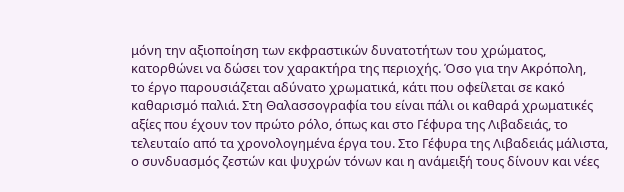μόνη την αξιοποίηση των εκφραστικών δυνατοτήτων του χρώματος, κατορθώνει να δώσει τον χαρακτήρα της περιοχής. Όσο για την Ακρόπολη,
το έργο παρουσιάζεται αδύνατο χρωματικά, κάτι που οφείλεται σε κακό καθαρισμό παλιά. Στη Θαλασσογραφία του είναι πάλι οι καθαρά χρωματικές αξίες που έχουν τον πρώτο ρόλο, όπως και στο Γέφυρα της Λιβαδειάς, το τελευταίο από τα χρονολογημένα έργα του. Στο Γέφυρα της Λιβαδειάς μάλιστα, ο συνδυασμός ζεστών και ψυχρών τόνων και η ανάμειξή τους δίνουν και νέες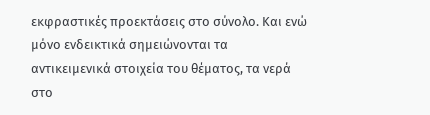εκφραστικές προεκτάσεις στο σύνολο. Και ενώ μόνο ενδεικτικά σημειώνονται τα αντικειμενικά στοιχεία του θέματος, τα νερά στο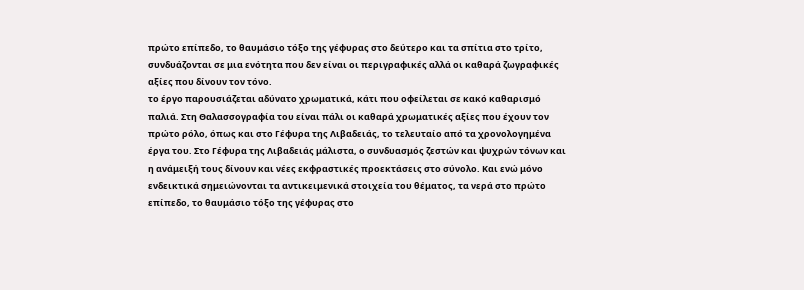πρώτο επίπεδο, το θαυμάσιο τόξο της γέφυρας στο δεύτερο και τα σπίτια στο τρίτο, συνδυάζονται σε μια ενότητα που δεν είναι οι περιγραφικές αλλά οι καθαρά ζωγραφικές αξίες που δίνουν τον τόνο.
το έργο παρουσιάζεται αδύνατο χρωματικά, κάτι που οφείλεται σε κακό καθαρισμό παλιά. Στη Θαλασσογραφία του είναι πάλι οι καθαρά χρωματικές αξίες που έχουν τον πρώτο ρόλο, όπως και στο Γέφυρα της Λιβαδειάς, το τελευταίο από τα χρονολογημένα έργα του. Στο Γέφυρα της Λιβαδειάς μάλιστα, ο συνδυασμός ζεστών και ψυχρών τόνων και η ανάμειξή τους δίνουν και νέες εκφραστικές προεκτάσεις στο σύνολο. Και ενώ μόνο ενδεικτικά σημειώνονται τα αντικειμενικά στοιχεία του θέματος, τα νερά στο πρώτο επίπεδο, το θαυμάσιο τόξο της γέφυρας στο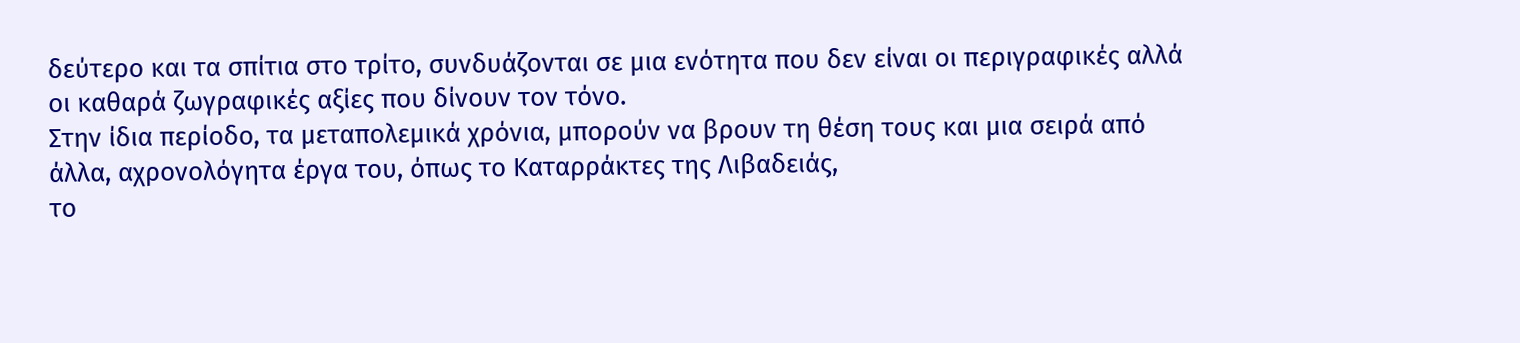δεύτερο και τα σπίτια στο τρίτο, συνδυάζονται σε μια ενότητα που δεν είναι οι περιγραφικές αλλά οι καθαρά ζωγραφικές αξίες που δίνουν τον τόνο.
Στην ίδια περίοδο, τα μεταπολεμικά χρόνια, μπορούν να βρουν τη θέση τους και μια σειρά από άλλα, αχρονολόγητα έργα του, όπως το Καταρράκτες της Λιβαδειάς,
το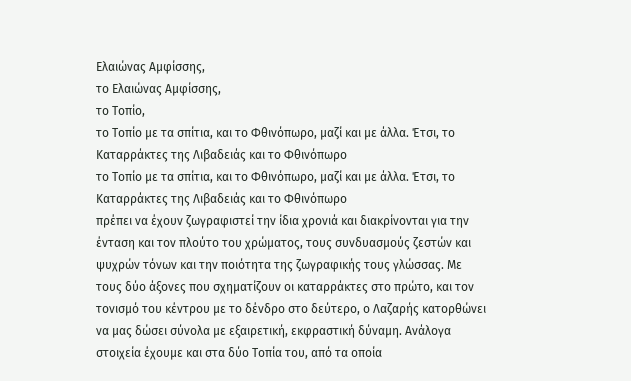Ελαιώνας Αμφίσσης,
το Ελαιώνας Αμφίσσης,
το Τοπίο,
το Τοπίο με τα σπίτια, και το Φθινόπωρο, μαζί και με άλλα. Έτσι, το Καταρράκτες της Λιβαδειάς και το Φθινόπωρο
το Τοπίο με τα σπίτια, και το Φθινόπωρο, μαζί και με άλλα. Έτσι, το Καταρράκτες της Λιβαδειάς και το Φθινόπωρο
πρέπει να έχουν ζωγραφιστεί την ίδια χρονιά και διακρίνονται για την ένταση και τον πλούτο του χρώματος, τους συνδυασμούς ζεστών και ψυχρών τόνων και την ποιότητα της ζωγραφικής τους γλώσσας. Με τους δύο άξονες που σχηματίζουν οι καταρράκτες στο πρώτο, και τον τονισμό του κέντρου με το δένδρο στο δεύτερο, ο Λαζαρής κατορθώνει να μας δώσει σύνολα με εξαιρετική, εκφραστική δύναμη. Ανάλογα στοιχεία έχουμε και στα δύο Τοπία του, από τα οποία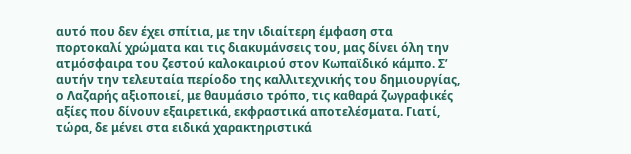αυτό που δεν έχει σπίτια, με την ιδιαίτερη έμφαση στα πορτοκαλί χρώματα και τις διακυμάνσεις του, μας δίνει όλη την ατμόσφαιρα του ζεστού καλοκαιριού στον Κωπαϊδικό κάμπο. Σ’ αυτήν την τελευταία περίοδο της καλλιτεχνικής του δημιουργίας, ο Λαζαρής αξιοποιεί, με θαυμάσιο τρόπο, τις καθαρά ζωγραφικές αξίες που δίνουν εξαιρετικά, εκφραστικά αποτελέσματα. Γιατί, τώρα, δε μένει στα ειδικά χαρακτηριστικά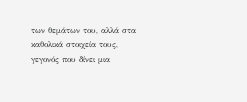των θεμάτων του, αλλά στα καθολικά στοιχεία τους, γεγονός που δίνει μια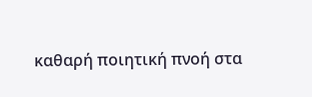καθαρή ποιητική πνοή στα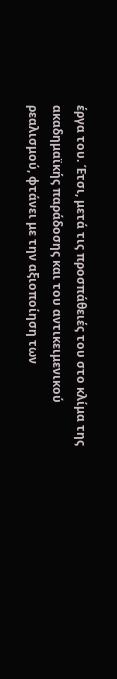έργα του. Έτσι, μετά τις προσπάθειές του στο κλίμα της ακαδημαϊκής παράδοσης και του αντικειμενικού ρεαλισμού, φτάνει με την αξιοποίηση των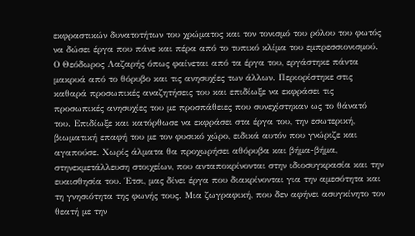εκφραστικών δυνατοτήτων του χρώματος και τον τονισμό του ρόλου του φωτός να δώσει έργα που πάνε και πέρα από το τυπικό κλίμα του εμπρεσσιονισμού.
Ο Θεόδωρος Λαζαρής όπως φαίνεται από τα έργα του, εργάστηκε πάντα μακρυά από το θόρυβο και τις ανησυχίες των άλλων. Περιορίστηκε στις καθαρά προσωπικές αναζητήσεις του και επιδίωξε να εκφράσει τις προσωπικές ανησυχίες του με προσπάθειες που συνεχίστηκαν ως το θάνατό του. Επιδίωξε και κατόρθωσε να εκφράσει στα έργα του, την εσωτερική, βιωματική επαφή του με τον φυσικό χώρο, ειδικά αυτόν που γνώριζε και αγαπούσε. Χωρίς άλματα θα προχωρήσει αθόρυβα και βήμα-βήμα, στηνεκμετάλλευση στοιχείων, που ανταποκρίνονται στην ιδιοσυγκρασία και την ευαισθησία του. Έτσι, μας δίνει έργα που διακρίνονται για την αμεσότητα και τη γνησιότητα της φωνής τους. Μια ζωγραφική, που δεν αφήνει ασυγκίνητο τον θεατή με την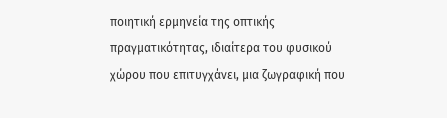ποιητική ερμηνεία της οπτικής πραγματικότητας, ιδιαίτερα του φυσικού χώρου που επιτυγχάνει, μια ζωγραφική που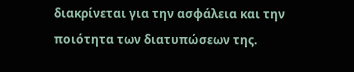διακρίνεται για την ασφάλεια και την ποιότητα των διατυπώσεων της.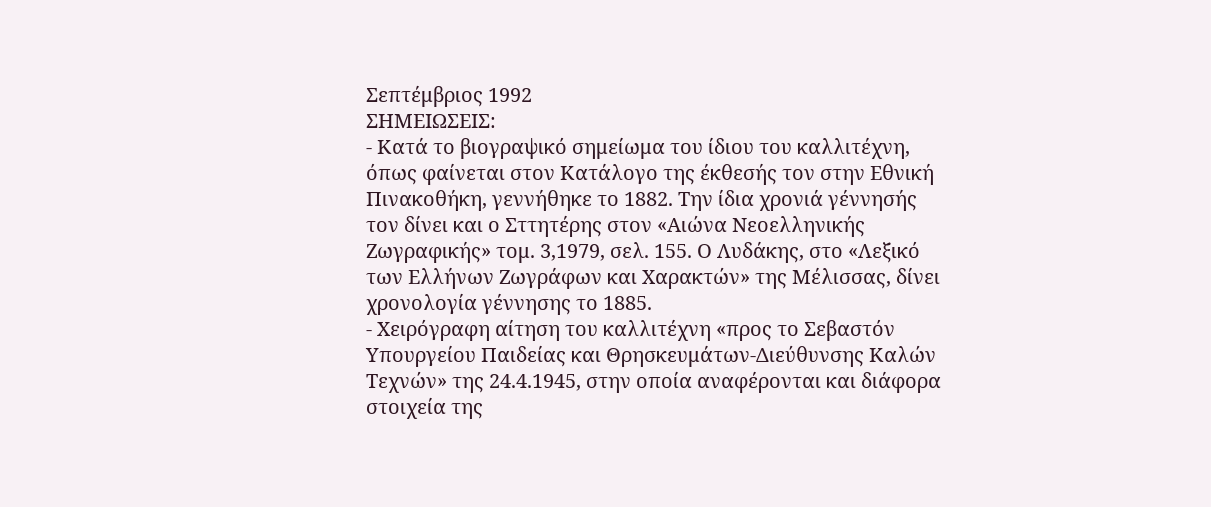Σεπτέμβριος 1992
ΣΗΜΕΙΩΣΕΙΣ:
- Κατά το βιογραψικό σημείωμα του ίδιου του καλλιτέχνη, όπως φαίνεται στον Κατάλογο της έκθεσής τον στην Εθνική Πινακοθήκη, γεννήθηκε το 1882. Την ίδια χρονιά γέννησής τον δίνει και ο Σττητέρης στον «Αιώνα Νεοελληνικής Ζωγραφικής» τομ. 3,1979, σελ. 155. Ο Λυδάκης, στο «Λεξικό των Ελλήνων Ζωγράφων και Χαρακτών» της Μέλισσας, δίνει χρονολογία γέννησης το 1885.
- Χειρόγραφη αίτηση του καλλιτέχνη «προς το Σεβαστόν Υπουργείου Παιδείας και Θρησκευμάτων-Διεύθυνσης Καλών Τεχνών» της 24.4.1945, στην οποία αναφέρονται και διάφορα στοιχεία της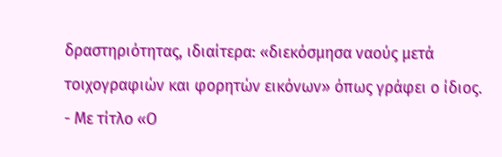δραστηριότητας, ιδιαίτερα: «διεκόσμησα ναούς μετά τοιχογραφιών και φορητών εικόνων» όπως γράφει ο ίδιος.
- Με τίτλο «Ο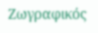Ζωγραφικός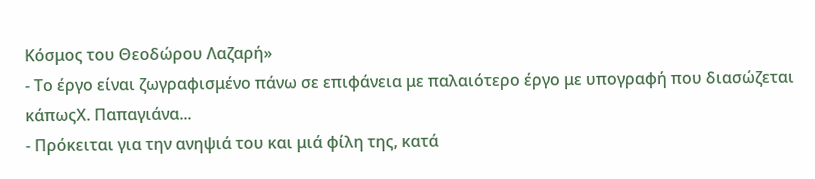Κόσμος του Θεοδώρου Λαζαρή»
- Το έργο είναι ζωγραφισμένο πάνω σε επιφάνεια με παλαιότερο έργο με υπογραφή που διασώζεται κάπωςX. Παπαγιάνα...
- Πρόκειται για την ανηψιά του και μιά φίλη της, κατά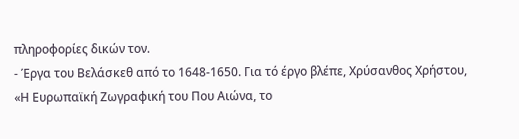πληροφορίες δικών τον.
- Έργα του Βελάσκεθ από το 1648-1650. Για τό έργο βλέπε, Χρύσανθος Χρήστου, «Η Ευρωπαϊκή Ζωγραφική του Που Αιώνα, το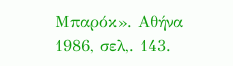Μπαρόκ». Αθήνα 1986, σελ,. 143.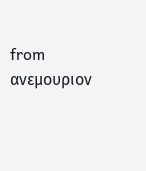from ανεμουριον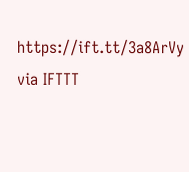https://ift.tt/3a8ArVy
via IFTTT